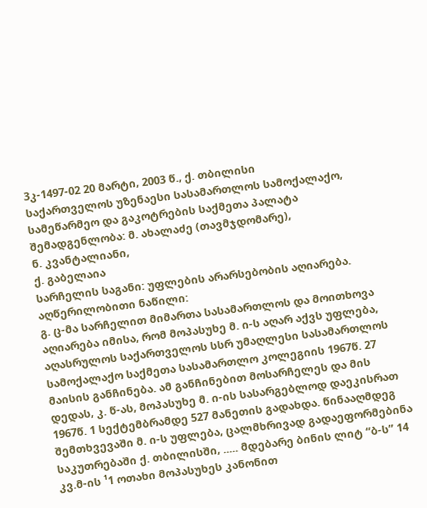3კ-1497-02 20 მარტი, 2003 წ., ქ. თბილისი
საქართველოს უზენაესი სასამართლოს სამოქალაქო, სამეწარმეო და გაკოტრების საქმეთა პალატა
შემადგენლობა: მ. ახალაძე (თავმჯდომარე),
ნ. კვანტალიანი,
ქ. გაბელაია
სარჩელის საგანი: უფლების არარსებობის აღიარება.
აღწერილობითი ნაწილი:
გ. ც-მა სარჩელით მიმართა სასამართლოს და მოითხოვა აღიარება იმისა, რომ მოპასუხე მ. ი-ს აღარ აქვს უფლება, აღასრულოს საქართველოს სსრ უმაღლესი სასამართლოს სამოქალაქო საქმეთა სასამართლო კოლეგიის 1967წ. 27 მაისის განჩინება. ამ განჩინებით მოსარჩელეს და მის დედას, კ. წ-ას, მოპასუხე მ. ი-ის სასარგებლოდ დაეკისრათ 1967წ. 1 სექტემბრამდე 527 მანეთის გადახდა. წინააღმდეგ შემთხვევაში მ. ი-ს უფლება, ცალმხრივად გადაეფორმებინა საკუთრებაში ქ. თბილისში, ..... მდებარე ბინის ლიტ “ბ-ს” 14 კვ.მ-ის ¹1 ოთახი მოპასუხეს კანონით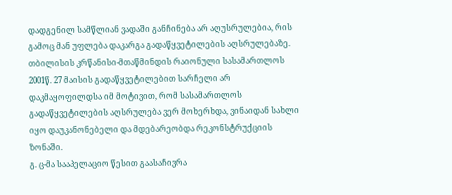დადგენილ სამწლიან ვადაში განჩინება არ აღუსრულებია, რის გამოც მან უფლება დაკარგა გადაწყვეტილების აღსრულებაზე.
თბილისის კრწანისი-მთაწმინდის რაიონული სასამართლოს 2001წ. 27 მაისის გადაწყვეტილებით სარჩელი არ დაკმაყოფილდსა იმ მოტივით, რომ სასამართლოს გადაწყვეტილების აღსრულება ვერ მოხერხდა, ვინაიდან სახლი იყო დაუკანონებელი და მდებარეობდა რეკონსტრუქციის ზონაში.
გ. ც-მა სააპელაციო წესით გაასაჩივრა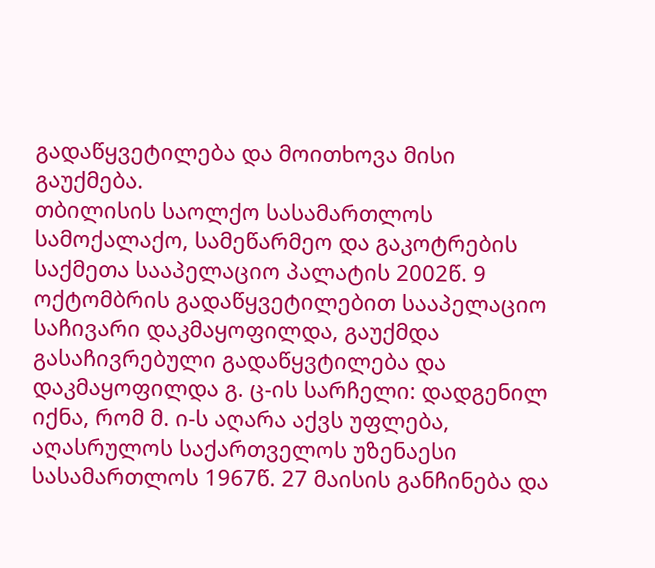გადაწყვეტილება და მოითხოვა მისი გაუქმება.
თბილისის საოლქო სასამართლოს სამოქალაქო, სამეწარმეო და გაკოტრების საქმეთა სააპელაციო პალატის 2002წ. 9 ოქტომბრის გადაწყვეტილებით სააპელაციო საჩივარი დაკმაყოფილდა, გაუქმდა გასაჩივრებული გადაწყვტილება და დაკმაყოფილდა გ. ც-ის სარჩელი: დადგენილ იქნა, რომ მ. ი-ს აღარა აქვს უფლება, აღასრულოს საქართველოს უზენაესი სასამართლოს 1967წ. 27 მაისის განჩინება და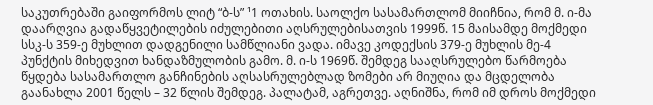საკუთრებაში გაიფორმოს ლიტ “ბ-ს” ¹1 ოთახის. საოლქო სასამართლომ მიიჩნია, რომ მ. ი-მა დაარღვია გადაწყვეტილების იძულებითი აღსრულებისათვის 1999წ. 15 მაისამდე მოქმედი სსკ-ს 359-ე მუხლით დადგენილი სამწლიანი ვადა. იმავე კოდექსის 379-ე მუხლის მე-4 პუნქტის მიხედვით ხანდაზმულობის გამო. მ. ი-ს 1969წ. შემდეგ სააღსრულებო წარმოება წყდება სასამართლო განჩინების აღსასრულებლად ზომები არ მიუღია და მცდელობა გაანახლა 2001 წელს – 32 წლის შემდეგ. პალატამ, აგრეთვე. აღნიშნა, რომ იმ დროს მოქმედი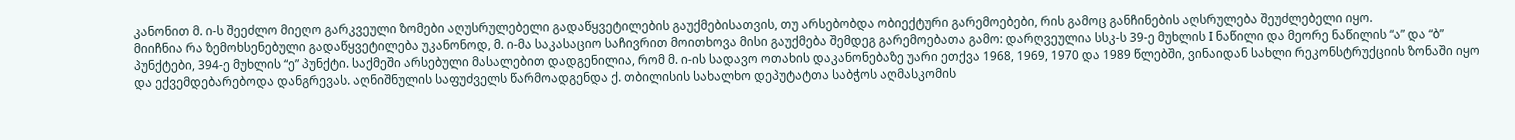კანონით მ. ი-ს შეეძლო მიეღო გარკვეული ზომები აღუსრულებელი გადაწყვეტილების გაუქმებისათვის, თუ არსებობდა ობიექტური გარემოებები, რის გამოც განჩინების აღსრულება შეუძლებელი იყო.
მიიჩნია რა ზემოხსენებული გადაწყვეტილება უკანონოდ, მ. ი-მა საკასაციო საჩივრით მოითხოვა მისი გაუქმება შემდეგ გარემოებათა გამო: დარღვეულია სსკ-ს 39-ე მუხლის I ნაწილი და მეორე ნაწილის “ა” და “ბ” პუნქტები, 394-ე მუხლის “ე” პუნქტი. საქმეში არსებული მასალებით დადგენილია, რომ მ. ი-ის სადავო ოთახის დაკანონებაზე უარი ეთქვა 1968, 1969, 1970 და 1989 წლებში, ვინაიდან სახლი რეკონსტრუქციის ზონაში იყო და ექვემდებარებოდა დანგრევას. აღნიშნულის საფუძველს წარმოადგენდა ქ. თბილისის სახალხო დეპუტატთა საბჭოს აღმასკომის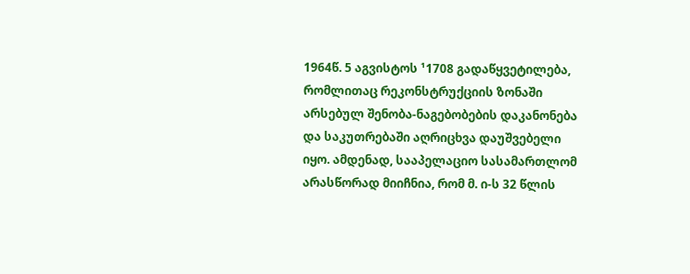1964წ. 5 აგვისტოს ¹1708 გადაწყვეტილება, რომლითაც რეკონსტრუქციის ზონაში არსებულ შენობა-ნაგებობების დაკანონება და საკუთრებაში აღრიცხვა დაუშვებელი იყო. ამდენად, სააპელაციო სასამართლომ არასწორად მიიჩნია, რომ მ. ი-ს 32 წლის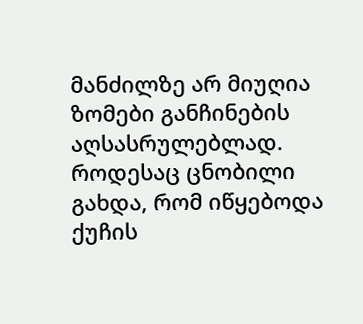მანძილზე არ მიუღია ზომები განჩინების აღსასრულებლად. როდესაც ცნობილი გახდა, რომ იწყებოდა ქუჩის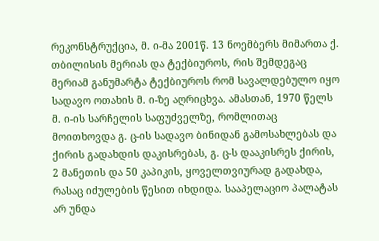რეკონსტრუქცია, მ. ი-მა 2001წ. 13 ნოემბერს მიმართა ქ. თბილისის მერიას და ტექბიუროს, რის შემდეგაც მერიამ განუმარტა ტექბიუროს რომ სავალდებულო იყო სადავო ოთახის მ. ი-ზე აღრიცხვა. ამასთან, 1970 წელს მ. ი-ის სარჩელის საფუძველზე, რომლითაც მოითხოვდა გ. ც-ის სადავო ბინიდან გამოსახლებას და ქირის გადახდის დაკისრებას, გ. ც-ს დააკისრეს ქირის, 2 მანეთის და 50 კაპიკის, ყოველთვიურად გადახდა, რასაც იძულების წესით იხდიდა. სააპელაციო პალატას არ უნდა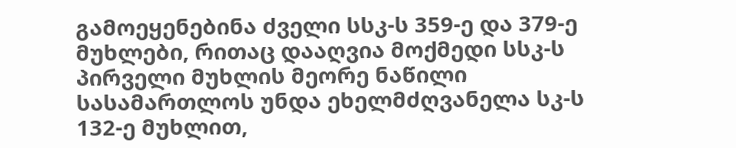გამოეყენებინა ძველი სსკ-ს 359-ე და 379-ე მუხლები, რითაც დააღვია მოქმედი სსკ-ს პირველი მუხლის მეორე ნაწილი სასამართლოს უნდა ეხელმძღვანელა სკ-ს 132-ე მუხლით,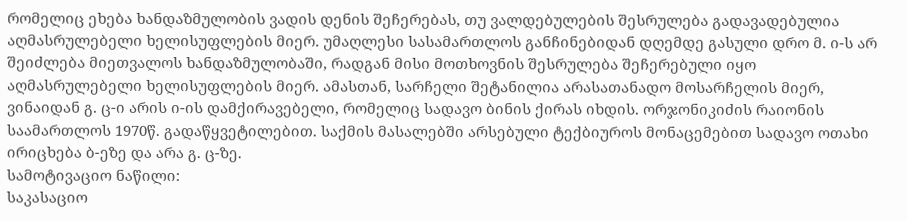რომელიც ეხება ხანდაზმულობის ვადის დენის შეჩერებას, თუ ვალდებულების შესრულება გადავადებულია აღმასრულებელი ხელისუფლების მიერ. უმაღლესი სასამართლოს განჩინებიდან დღემდე გასული დრო მ. ი-ს არ შეიძლება მიეთვალოს ხანდაზმულობაში, რადგან მისი მოთხოვნის შესრულება შეჩერებული იყო აღმასრულებელი ხელისუფლების მიერ. ამასთან, სარჩელი შეტანილია არასათანადო მოსარჩელის მიერ, ვინაიდან გ. ც-ი არის ი-ის დამქირავებელი, რომელიც სადავო ბინის ქირას იხდის. ორჯონიკიძის რაიონის საამართლოს 1970წ. გადაწყვეტილებით. საქმის მასალებში არსებული ტექბიუროს მონაცემებით სადავო ოთახი ირიცხება ბ-ეზე და არა გ. ც-ზე.
სამოტივაციო ნაწილი:
საკასაციო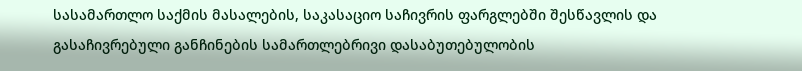სასამართლო საქმის მასალების, საკასაციო საჩივრის ფარგლებში შესწავლის და გასაჩივრებული განჩინების სამართლებრივი დასაბუთებულობის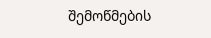შემოწმების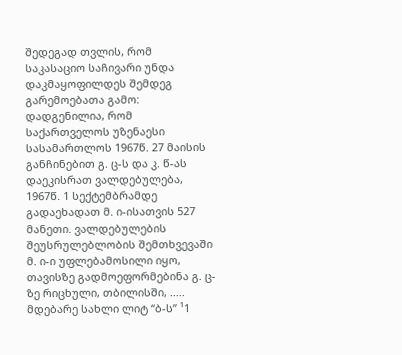შედეგად თვლის, რომ საკასაციო საჩივარი უნდა დაკმაყოფილდეს შემდეგ გარემოებათა გამო:
დადგენილია, რომ საქართველოს უზენაესი სასამართლოს 1967წ. 27 მაისის განჩინებით გ. ც-ს და კ. წ-ას დაეკისრათ ვალდებულება, 1967წ. 1 სექტემბრამდე გადაეხადათ მ. ი-ისათვის 527 მანეთი. ვალდებულების შეუსრულებლობის შემთხვევაში მ. ი-ი უფლებამოსილი იყო, თავისზე გადმოეფორმებინა გ. ც-ზე რიცხული, თბილისში, ..... მდებარე სახლი ლიტ “ბ-ს” ¹1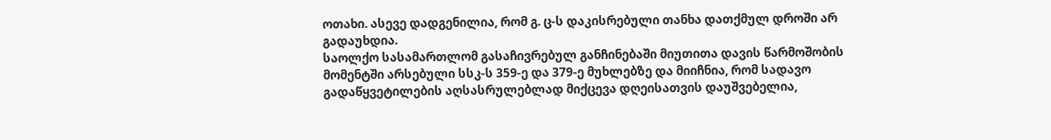ოთახი. ასევე დადგენილია, რომ გ. ც-ს დაკისრებული თანხა დათქმულ დროში არ გადაუხდია.
საოლქო სასამართლომ გასაჩივრებულ განჩინებაში მიუთითა დავის წარმოშობის მომენტში არსებული სსკ-ს 359-ე და 379-ე მუხლებზე და მიიჩნია, რომ სადავო გადაწყვეტილების აღსასრულებლად მიქცევა დღეისათვის დაუშვებელია,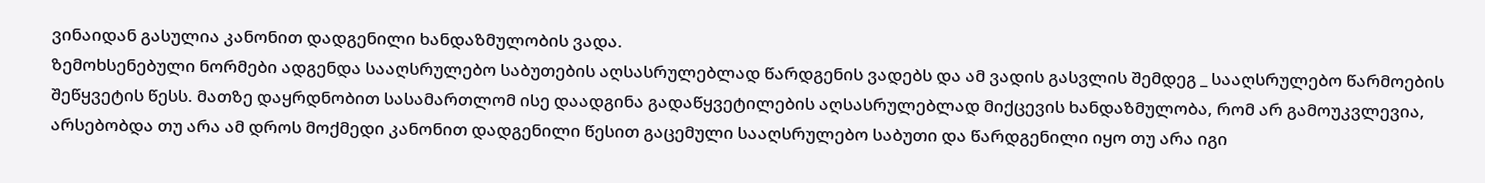ვინაიდან გასულია კანონით დადგენილი ხანდაზმულობის ვადა.
ზემოხსენებული ნორმები ადგენდა სააღსრულებო საბუთების აღსასრულებლად წარდგენის ვადებს და ამ ვადის გასვლის შემდეგ _ სააღსრულებო წარმოების შეწყვეტის წესს. მათზე დაყრდნობით სასამართლომ ისე დაადგინა გადაწყვეტილების აღსასრულებლად მიქცევის ხანდაზმულობა, რომ არ გამოუკვლევია, არსებობდა თუ არა ამ დროს მოქმედი კანონით დადგენილი წესით გაცემული სააღსრულებო საბუთი და წარდგენილი იყო თუ არა იგი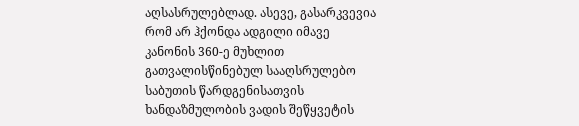აღსასრულებლად. ასევე, გასარკვევია რომ არ ჰქონდა ადგილი იმავე კანონის 360-ე მუხლით გათვალისწინებულ სააღსრულებო საბუთის წარდგენისათვის ხანდაზმულობის ვადის შეწყვეტის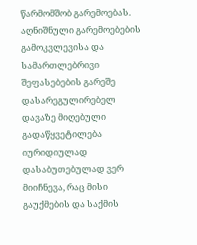წარმომშობ გარემოებას.
აღნიშნული გარემოებების გამოკვლევისა და სამართლებრივი შეფასებების გარეშე დასარეგულირებელ დავაზე მიღებული გადაწყვეტილება იურიდიულად დასაბუთებულად ვერ მიიჩნევა, რაც მისი გაუქმების და საქმის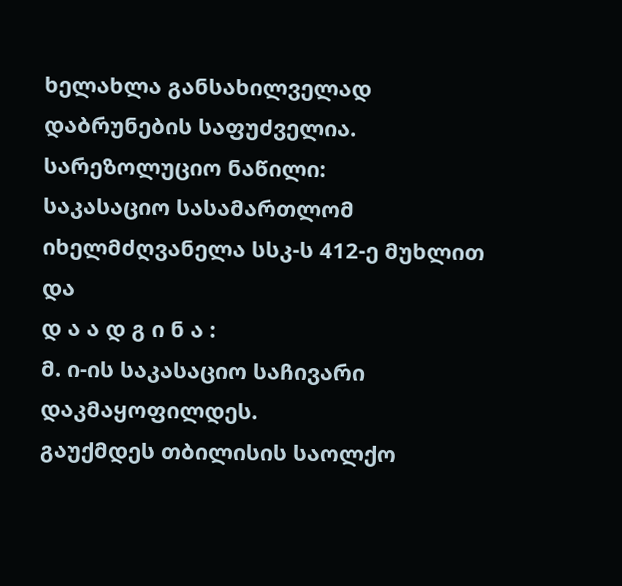ხელახლა განსახილველად დაბრუნების საფუძველია.
სარეზოლუციო ნაწილი:
საკასაციო სასამართლომ იხელმძღვანელა სსკ-ს 412-ე მუხლით და
დ ა ა დ გ ი ნ ა :
მ. ი-ის საკასაციო საჩივარი დაკმაყოფილდეს.
გაუქმდეს თბილისის საოლქო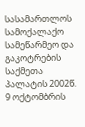სასამართლოს სამოქალაქო სამეწარმეო და გაკოტრების საქმეთა პალატის 2002წ. 9 ოქტომბრის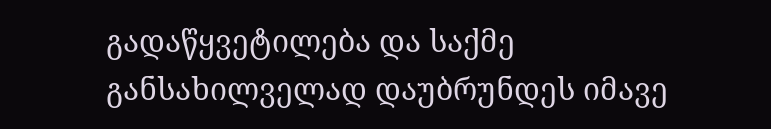გადაწყვეტილება და საქმე განსახილველად დაუბრუნდეს იმავე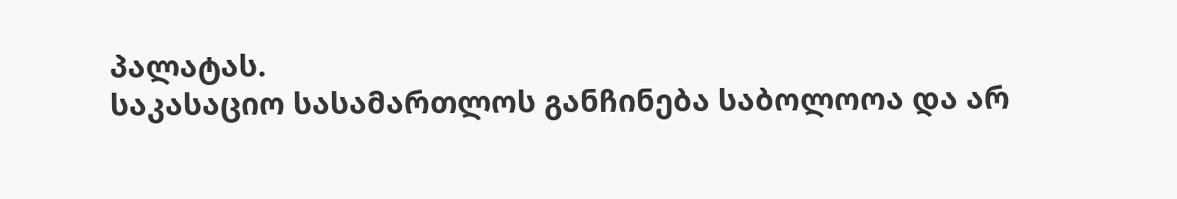პალატას.
საკასაციო სასამართლოს განჩინება საბოლოოა და არ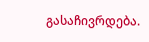გასაჩივრდება.